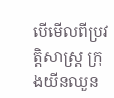បើមើលពីប្រវត្តិសាស្ត្រ ក្រុងយីនឈួន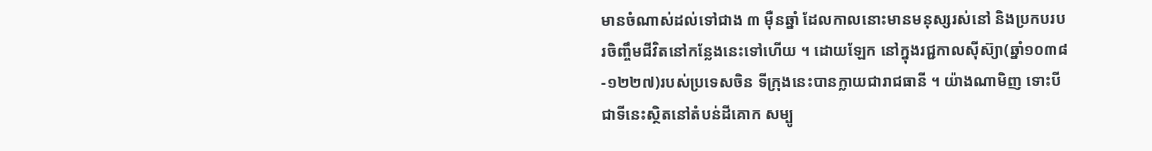មានចំណាស់ដល់ទៅជាង ៣ ម៉ឺនឆ្នាំ ដែលកាលនោះមានមនុស្សរស់នៅ និងប្រកបរបរចិញ្ចឹមជីវិតនៅកន្លែងនេះទៅហើយ ។ ដោយឡែក នៅក្នុងរជ្ជកាលស៊ីស៊្យា(ឆ្នាំ១០៣៨-១២២៧)របស់ប្រទេសចិន ទីក្រុងនេះបានក្លាយជារាជធានី ។ យ៉ាងណាមិញ ទោះបីជាទីនេះស្ថិតនៅតំបន់ដីគោក សម្បូ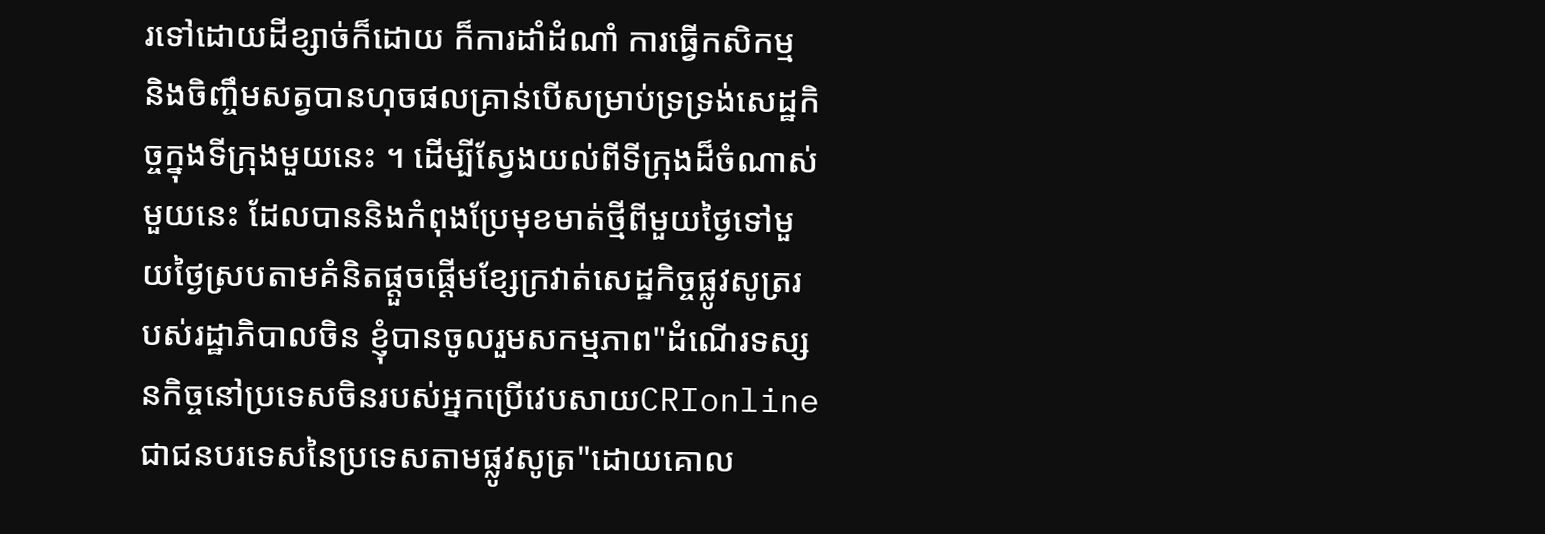រទៅដោយដីខ្សាច់ក៏ដោយ ក៏ការដាំដំណាំ ការធ្វើកសិកម្ម និងចិញ្ចឹមសត្វបានហុចផលគ្រាន់បើសម្រាប់ទ្រទ្រង់សេដ្ឋកិច្ចក្នុងទីក្រុងមួយនេះ ។ ដើម្បីស្វែងយល់ពីទីក្រុងដ៏ចំណាស់មួយនេះ ដែលបាននិងកំពុងប្រែមុខមាត់ថ្មីពីមួយថ្ងៃទៅមួយថ្ងៃស្របតាមគំនិតផ្តួចផ្តើមខ្សែក្រវាត់សេដ្ឋកិច្ចផ្លូវសូត្ររបស់រដ្ឋាភិបាលចិន ខ្ញុំបានចូលរួមសកម្មភាព"ដំណើរទស្សនកិច្ចនៅប្រទេសចិនរបស់អ្នកប្រើវេបសាយCRIonlineជាជនបរទេសនៃប្រទេសតាមផ្លូវសូត្រ"ដោយគោល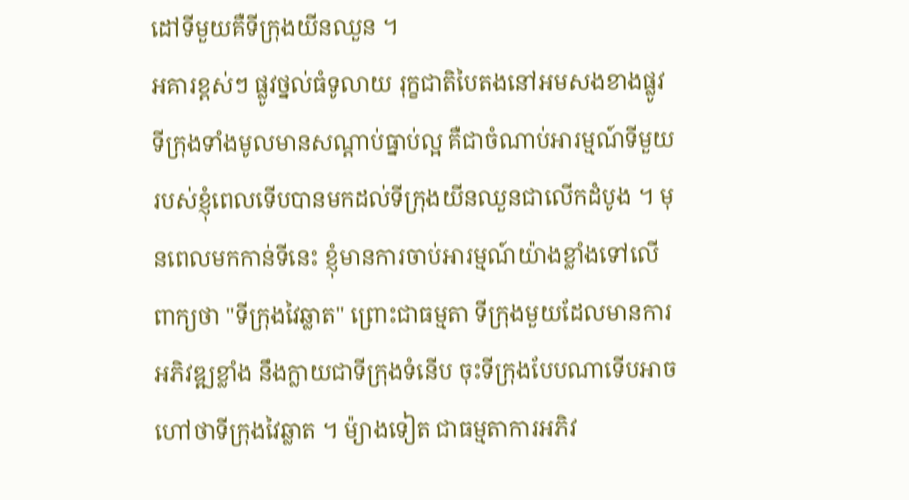ដៅទីមួយគឺទីក្រុងយីនឈួន ។
អគារខ្ពស់ៗ ផ្លូវថ្នល់ធំទូលាយ រុក្ខជាតិបៃតងនៅអមសងខាងផ្លូវ ទីក្រុងទាំងមូលមានសណ្តាប់ធ្នាប់ល្អ គឺជាចំណាប់អារម្មណ៍ទីមួយរបស់ខ្ញុំពេលទើបបានមកដល់ទីក្រុងយីនឈួនជាលើកដំបូង ។ មុនពេលមកកាន់ទីនេះ ខ្ញុំមានការចាប់អារម្មណ៍យ៉ាងខ្លាំងទៅលើពាក្យថា "ទីក្រុងវៃឆ្លាត" ព្រោះជាធម្មតា ទីក្រុងមួយដែលមានការអភិវឌ្ឍខ្លាំង នឹងក្លាយជាទីក្រុងទំនើប ចុះទីក្រុងបែបណាទើបអាចហៅថាទីក្រុងវៃឆ្លាត ។ ម៉្យាងទៀត ជាធម្មតាការអភិវ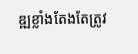ឌ្ឍខ្លាំងតែងតែត្រូវ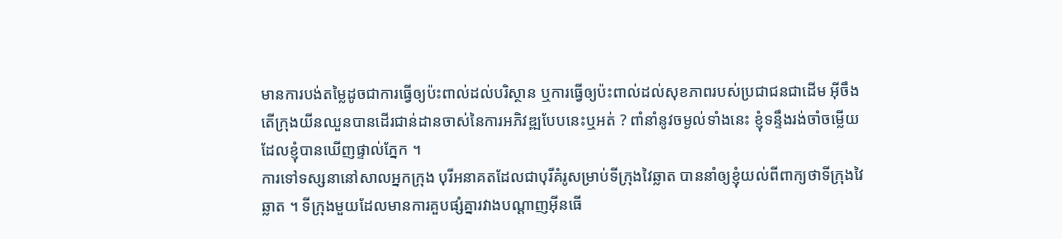មានការបង់តម្លៃដូចជាការធ្វើឲ្យប៉ះពាល់ដល់បរិស្ថាន ឬការធ្វើឲ្យប៉ះពាល់ដល់សុខភាពរបស់ប្រជាជនជាដើម អ៊ីចឹងតើក្រុងយីនឈួនបានដើរជាន់ដានចាស់នៃការអភិវឌ្ឍបែបនេះឬអត់ ? ពាំនាំនូវចម្ងល់ទាំងនេះ ខ្ញុំទន្ទឹងរង់ចាំចម្លើយដែលខ្ញុំបានឃើញផ្ទាល់ភ្នែក ។
ការទៅទស្សនានៅសាលអ្នកក្រុង បុរីអនាគតដែលជាបុរីគំរូសម្រាប់ទីក្រុងវៃឆ្លាត បាននាំឲ្យខ្ញុំយល់ពីពាក្យថាទីក្រុងវៃឆ្លាត ។ ទីក្រុងមួយដែលមានការគួបផ្សំគ្នារវាងបណ្តាញអ៊ីនធើ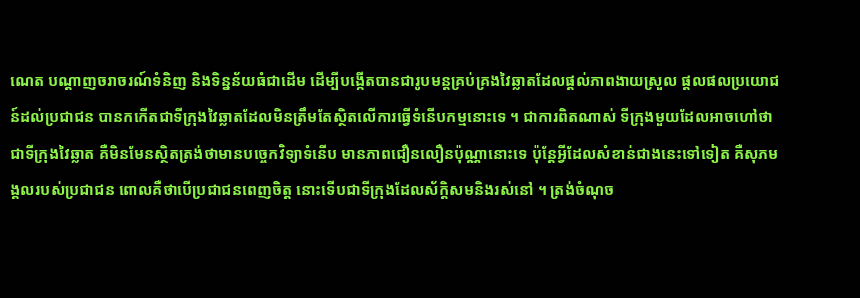ណេត បណ្តាញចរាចរណ៍ទំនិញ និងទិន្នន័យធំជាដើម ដើម្បីបង្កើតបានជារូបមន្តគ្រប់គ្រងវៃឆ្លាតដែលផ្តល់ភាពងាយស្រួល ផ្តលផលប្រយោជន៍ដល់ប្រជាជន បានកកើតជាទីក្រុងវៃឆ្លាតដែលមិនត្រឹមតែស្ថិតលើការធ្វើទំនើបកម្មនោះទេ ។ ជាការពិតណាស់ ទីក្រុងមួយដែលអាចហៅថាជាទីក្រុងវៃឆ្លាត គឺមិនមែនស្ថិតត្រង់ថាមានបចេ្ចកវិទ្យាទំនើប មានភាពជឿនលឿនប៉ុណ្ណានោះទេ ប៉ុន្តែអ្វីដែលសំខាន់ជាងនេះទៅទៀត គឺសុភមង្គលរបស់ប្រជាជន ពោលគឺថាបើប្រជាជនពេញចិត្ត នោះទើបជាទីក្រុងដែលស័ក្តិសមនិងរស់នៅ ។ ត្រង់ចំណុច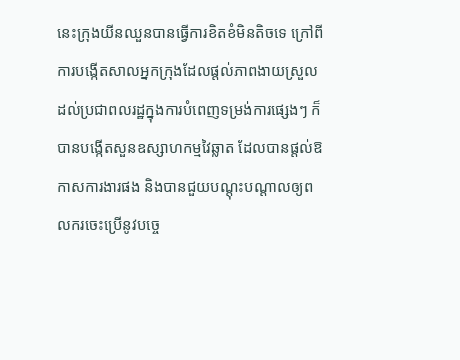នេះក្រុងយីនឈួនបានធ្វើការខិតខំមិនតិចទេ ក្រៅពីការបង្កើតសាលអ្នកក្រុងដែលផ្តល់ភាពងាយស្រួលដល់ប្រជាពលរដ្ឋក្នុងការបំពេញទម្រង់ការផ្សេងៗ ក៏បានបង្កើតសួនឧស្សាហកម្មវៃឆ្លាត ដែលបានផ្តល់ឱកាសការងារផង និងបានជួយបណ្តុះបណ្តាលឲ្យពលករចេះប្រើនូវបច្ចេ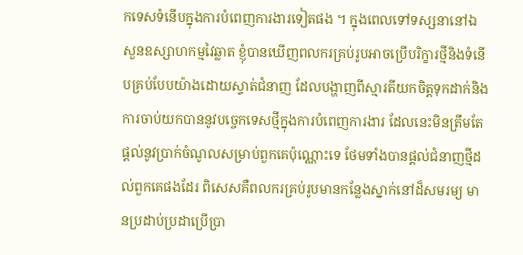កទេសទំនើបក្នុងការបំពេញការងារទៀតផង ។ ក្នុងពេលទៅទស្សនានៅឯសួនឧស្សាហកម្មវៃឆ្លាត ខ្ញុំបានឃើញពលករគ្រប់រូបអាចប្រើបរិក្ខារថ្មីនិងទំនើបគ្រប់បែបយ៉ាងដោយស្ទាត់ជំនាញ ដែលបង្ហាញពីស្មារតីយកចិត្តទុកដាក់និងការចាប់យកបាននូវបច្ចេកទេសថ្មីក្នុងការបំពេញការងារ ដែលនេះមិនត្រឹមតែផ្តល់នូវប្រាក់ចំណូលសម្រាប់ពួកគេប៉ុណ្ណោះទេ ថែមទាំងបានផ្តល់ជំនាញថ្មីដល់ពួកគេផងដែរ ពិសេសគឺពលករគ្រប់រូបមានកន្លែងស្នាក់នៅដ៏សមរម្យ មានប្រដាប់ប្រដាប្រើប្រា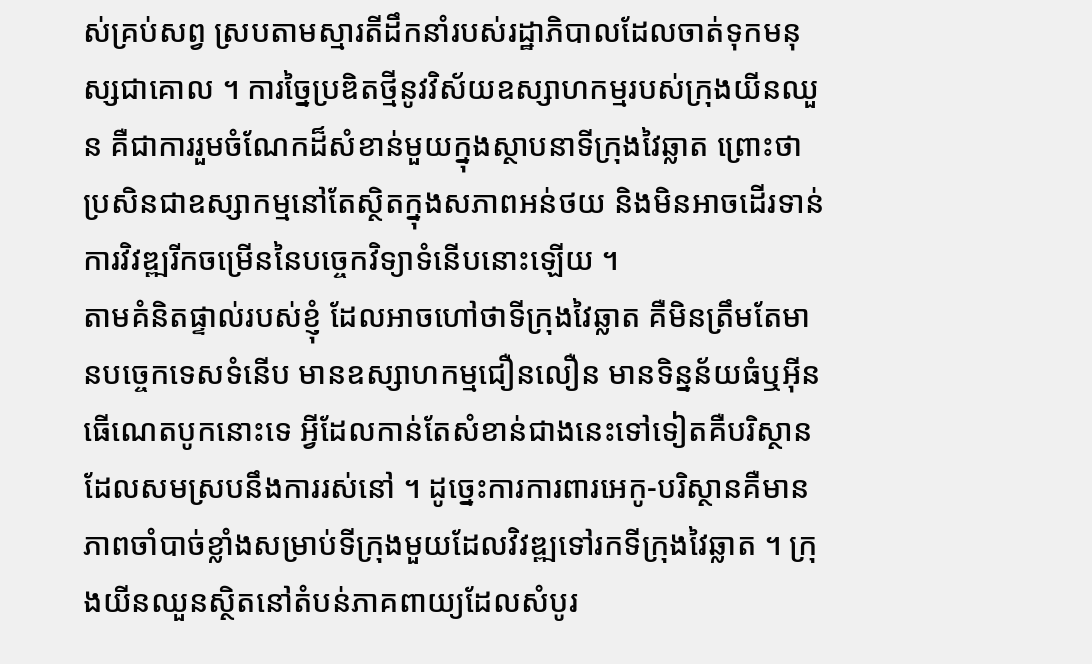ស់គ្រប់សព្វ ស្របតាមស្មារតីដឹកនាំរបស់រដ្ឋាភិបាលដែលចាត់ទុកមនុស្សជាគោល ។ ការច្នៃប្រឌិតថ្មីនូវវិស័យឧស្សាហកម្មរបស់ក្រុងយីនឈួន គឺជាការរួមចំណែកដ៏សំខាន់មួយក្នុងស្ថាបនាទីក្រុងវៃឆ្លាត ព្រោះថា ប្រសិនជាឧស្សាកម្មនៅតែស្ថិតក្នុងសភាពអន់ថយ និងមិនអាចដើរទាន់ការវិវឌ្ឍរីកចម្រើននៃបច្ចេកវិទ្យាទំនើបនោះឡើយ ។
តាមគំនិតផ្ទាល់របស់ខ្ញុំ ដែលអាចហៅថាទីក្រុងវៃឆ្លាត គឺមិនត្រឹមតែមានបច្ចេកទេសទំនើប មានឧស្សាហកម្មជឿនលឿន មានទិន្នន័យធំឬអ៊ីនធើណេតបូកនោះទេ អ្វីដែលកាន់តែសំខាន់ជាងនេះទៅទៀតគឺបរិស្ថានដែលសមស្របនឹងការរស់នៅ ។ ដូច្នេះការការពារអេកូ-បរិស្ថានគឺមានភាពចាំបាច់ខ្លាំងសម្រាប់ទីក្រុងមួយដែលវិវឌ្ឍទៅរកទីក្រុងវៃឆ្លាត ។ ក្រុងយីនឈួនស្ថិតនៅតំបន់ភាគពាយ្យដែលសំបូរ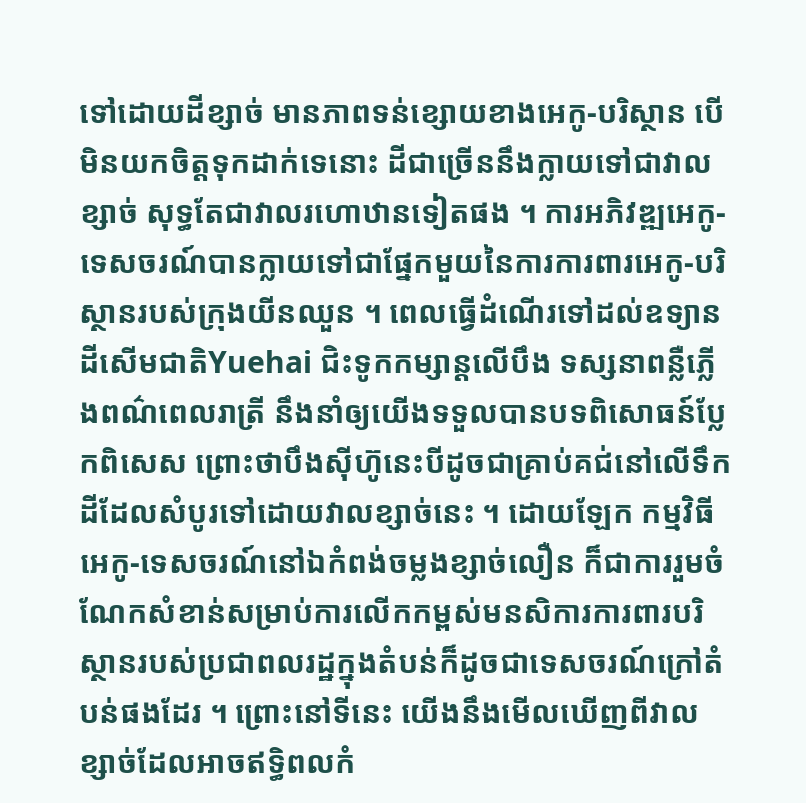ទៅដោយដីខ្សាច់ មានភាពទន់ខ្សោយខាងអេកូ-បរិស្ថាន បើមិនយកចិត្តទុកដាក់ទេនោះ ដីជាច្រើននឹងក្លាយទៅជាវាលខ្សាច់ សុទ្ធតែជាវាលរហោឋានទៀតផង ។ ការអភិវឌ្ឍអេកូ-ទេសចរណ៍បានក្លាយទៅជាផ្នែកមួយនៃការការពារអេកូ-បរិស្ថានរបស់ក្រុងយីនឈួន ។ ពេលធ្វើដំណើរទៅដល់ឧទ្យានដីសើមជាតិYuehai ជិះទូកកម្សាន្តលើបឹង ទស្សនាពន្លឺភ្លើងពណ៌ពេលរាត្រី នឹងនាំឲ្យយើងទទួលបានបទពិសោធន៍ប្លែកពិសេស ព្រោះថាបឹងស៊ីហ៊ូនេះបីដូចជាគ្រាប់គជ់នៅលើទឹកដីដែលសំបូរទៅដោយវាលខ្សាច់នេះ ។ ដោយឡែក កម្មវិធីអេកូ-ទេសចរណ៍នៅឯកំពង់ចម្លងខ្សាច់លឿន ក៏ជាការរួមចំណែកសំខាន់សម្រាប់ការលើកកម្ពស់មនសិការការពារបរិស្ថានរបស់ប្រជាពលរដ្ឋក្នុងតំបន់ក៏ដូចជាទេសចរណ៍ក្រៅតំបន់ផងដែរ ។ ព្រោះនៅទីនេះ យើងនឹងមើលឃើញពីវាលខ្សាច់ដែលអាចឥទ្ធិពលកំ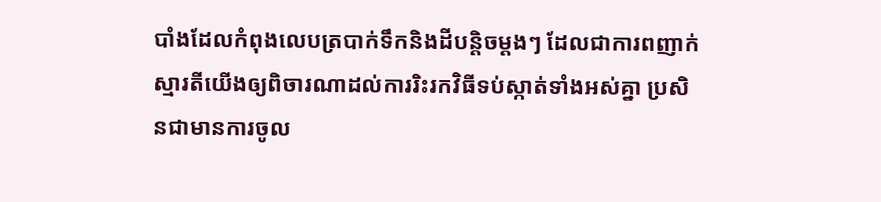បាំងដែលកំពុងលេបត្របាក់ទឹកនិងដីបន្តិចម្តងៗ ដែលជាការពញាក់ស្មារតីយើងឲ្យពិចារណាដល់ការរិះរកវិធីទប់ស្កាត់ទាំងអស់គ្នា ប្រសិនជាមានការចូល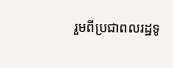រួមពីប្រជាពលរដ្ឋទូ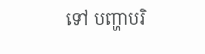ទៅ បញ្ហាបរិ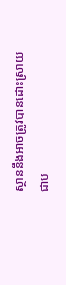ស្ថាននឹងអាចត្រូវបានដោះស្រាយជាប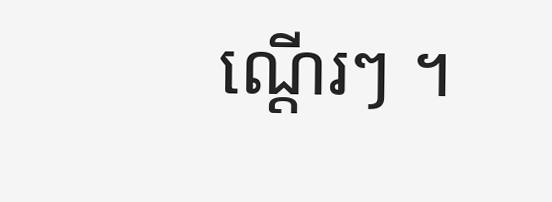ណ្តើរៗ ។